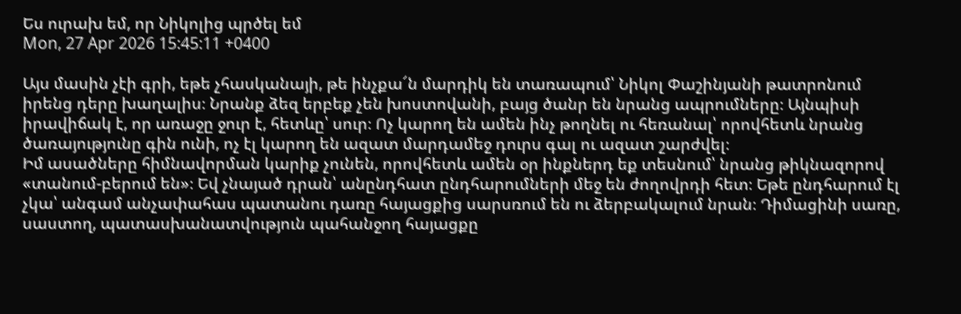Ես ուրախ եմ, որ Նիկոլից պրծել եմ
Mon, 27 Apr 2026 15:45:11 +0400

Այս մասին չէի գրի, եթե չհասկանայի, թե ինչքա՜ն մարդիկ են տառապում՝ Նիկոլ Փաշինյանի թատրոնում իրենց դերը խաղալիս։ Նրանք ձեզ երբեք չեն խոստովանի, բայց ծանր են նրանց ապրումները։ Այնպիսի իրավիճակ է, որ առաջը ջուր է, հետևը՝ սուր։ Ոչ կարող են ամեն ինչ թողնել ու հեռանալ՝ որովհետև նրանց ծառայությունը գին ունի, ոչ էլ կարող են ազատ մարդամեջ դուրս գալ ու ազատ շարժվել։
Իմ ասածները հիմնավորման կարիք չունեն, որովհետև ամեն օր ինքներդ եք տեսնում՝ նրանց թիկնազորով «տանում-բերում են»։ Եվ չնայած դրան՝ անընդհատ ընդհարումների մեջ են ժողովրդի հետ։ Եթե ընդհարում էլ չկա՝ անգամ անչափահաս պատանու դառը հայացքից սարսռում են ու ձերբակալում նրան։ Դիմացինի սառը, սաստող, պատասխանատվություն պահանջող հայացքը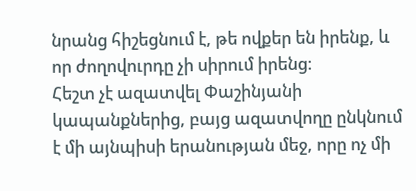նրանց հիշեցնում է, թե ովքեր են իրենք, և որ ժողովուրդը չի սիրում իրենց։
Հեշտ չէ ազատվել Փաշինյանի կապանքներից, բայց ազատվողը ընկնում է մի այնպիսի երանության մեջ, որը ոչ մի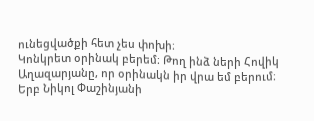ունեցվածքի հետ չես փոխի։
Կոնկրետ օրինակ բերեմ։ Թող ինձ ների Հովիկ Աղազարյանը, որ օրինակն իր վրա եմ բերում։ Երբ Նիկոլ Փաշինյանի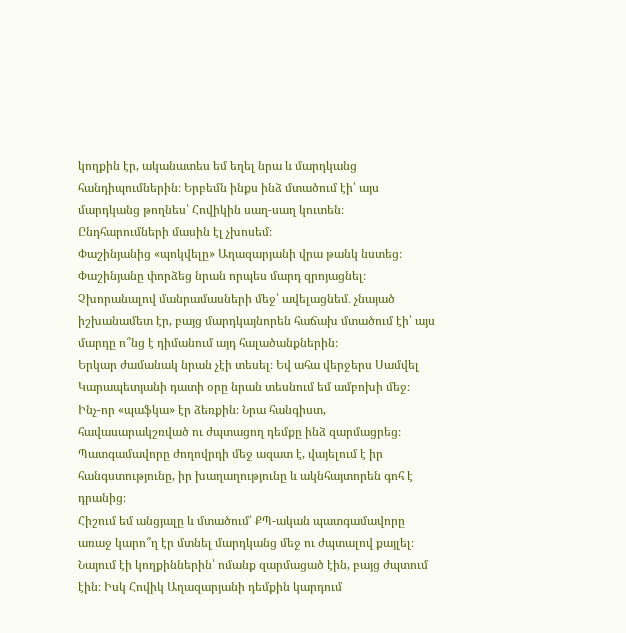կողքին էր, ականատես եմ եղել նրա և մարդկանց հանդիպումներին։ Երբեմն ինքս ինձ մտածում էի՝ այս մարդկանց թողնես՝ Հովիկին սաղ-սաղ կուտեն։ Ընդհարումների մասին էլ չխոսեմ։
Փաշինյանից «պոկվելը» Աղազարյանի վրա թանկ նստեց։ Փաշինյանը փորձեց նրան որպես մարդ զրոյացնել։ Չխորանալով մանրամասների մեջ՝ ավելացնեմ․ չնայած իշխանամետ էր, բայց մարդկայնորեն հաճախ մտածում էի՝ այս մարդը ո՞նց է դիմանում այդ հալածանքներին։
Երկար ժամանակ նրան չէի տեսել։ Եվ ահա վերջերս Սամվել Կարապետյանի դատի օրը նրան տեսնում եմ ամբոխի մեջ։ Ինչ-որ «պաֆկա» էր ձեռքին։ Նրա հանգիստ, հավասարակշռված ու ժպտացող դեմքը ինձ զարմացրեց։ Պատգամավորը ժողովրդի մեջ ազատ է, վայելում է իր հանգստությունը, իր խաղաղությունը և ակնհայտորեն գոհ է դրանից։
Հիշում եմ անցյալը և մտածում՝ ՔՊ-ական պատգամավորը առաջ կարո՞ղ էր մտնել մարդկանց մեջ ու ժպտալով քայլել։ Նայում էի կողքիններին՝ ոմանք զարմացած էին, բայց ժպտում էին։ Իսկ Հովիկ Աղազարյանի դեմքին կարդում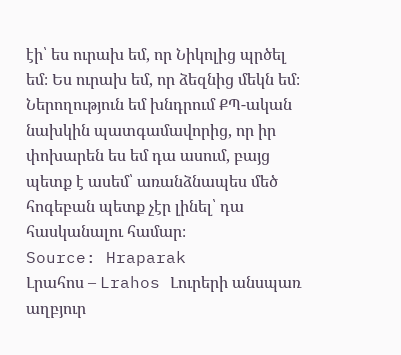էի՝ ես ուրախ եմ, որ Նիկոլից պրծել եմ։ Ես ուրախ եմ, որ ձեզնից մեկն եմ։
Ներողություն եմ խնդրում ՔՊ-ական նախկին պատգամավորից, որ իր փոխարեն ես եմ դա ասում, բայց պետք է ասեմ՝ առանձնապես մեծ հոգեբան պետք չէր լինել՝ դա հասկանալու համար։
Source: Hraparak
Լրահոս – Lrahos Լուրերի անսպառ աղբյուր